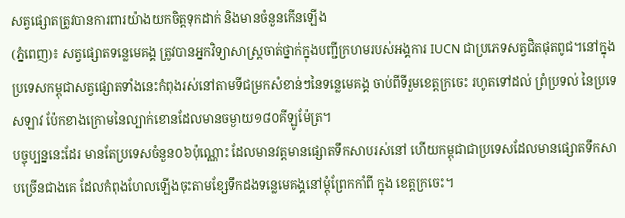សត្វផ្សោតត្រូវបានការពារយ៉ាងយកចិត្តទុកដាក់ និងមានចំនួនកើនឡើង
(ភ្នំពេញ)៖ សត្វផ្សោតទន្លេមេគង្គ ត្រូវបានអ្នកវិទ្យាសាស្រ្តចាត់ថ្នាក់ក្នុងបញ្ជីក្រហមរបស់អង្គការ IUCN ជាប្រភេទសត្វជិតផុតពូជ។នៅក្នុងប្រទេសកម្ពុជាសត្វផ្សោតទាំងនេះកំពុងរស់នៅតាមទីជម្រកសំខាន់ៗនៃទន្លេមេគង្គ ចាប់ពីទីរួមខេត្តក្រចេះ រហូតទៅដល់ ព្រំប្រទល់ នៃប្រទេសឡាវ ប៉ែកខាងក្រោមនៃល្បាក់ខោនដែលមានចម្ងាយ១៨០គីឡូម៉ែត្រ។
បច្ចុប្បន្ននេះដែរ មានតែប្រទេសចំនួន០៦ប៉ុណ្ណោះ ដែលមានវត្តមានផ្សោតទឹកសាបរស់នៅ ហើយកម្ពុជាជាប្រទេសដែលមានផ្សោតទឹកសាបច្រើនជាងគេ ដែលកំពុងហែលឡើងចុះតាមខ្សែទឹកដងទន្លេមេគង្គនៅម្តុំព្រែកកាំពី ក្នុង ខេត្តក្រចេះ។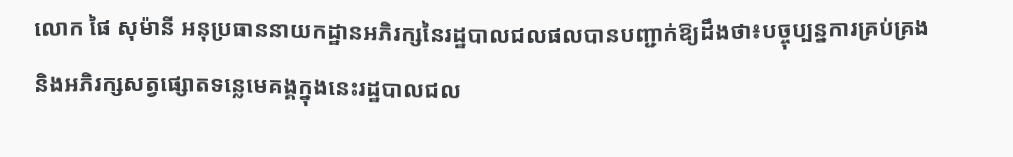លោក ផៃ សុម៉ានី អនុប្រធាននាយកដ្ឋានអភិរក្សនៃរដ្ឋបាលជលផលបានបញ្ជាក់ឱ្យដឹងថា៖បច្ចុប្បន្នការគ្រប់គ្រង និងអភិរក្សសត្វផ្សោតទន្លេមេគង្គក្នុងនេះរដ្ឋបាលជល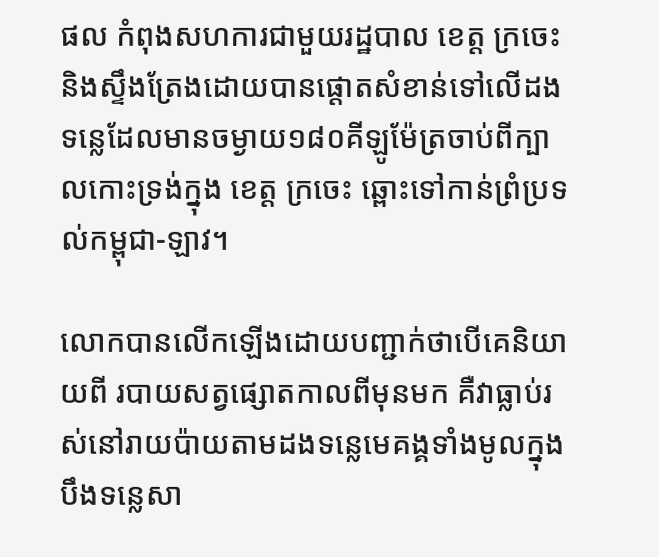ផល កំពុងសហការជាមួយរដ្ឋបាល ខេត្ត ក្រចេះ និងស្ទឹងត្រែងដោយបានផ្តោតសំខាន់ទៅលើដងទន្លេដែលមានចម្ងាយ១៨០គីឡូម៉ែត្រចាប់ពីក្បាលកោះទ្រង់ក្នុង ខេត្ត ក្រចេះ ឆ្ពោះទៅកាន់ព្រំប្រទល់កម្ពុជា-ឡាវ។

លោកបានលើកឡើងដោយបញ្ជាក់ថាបើគេនិយាយពី របាយសត្វផ្សោតកាលពីមុនមក គឺវាធ្លាប់រស់នៅរាយប៉ាយតាមដងទន្លេមេគង្គទាំងមូលក្នុងបឹងទន្លេសា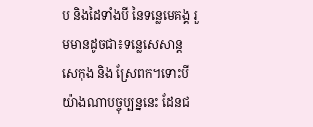ប និងដៃទាំងបី នៃទន្លេមេគង្គ រួមមានដូចជា៖ទន្លេសេសាន្ត សេកុង និង ស្រែពក។ទោះបីយ៉ាងណាបច្ចុប្បន្ននេះ ដែនជ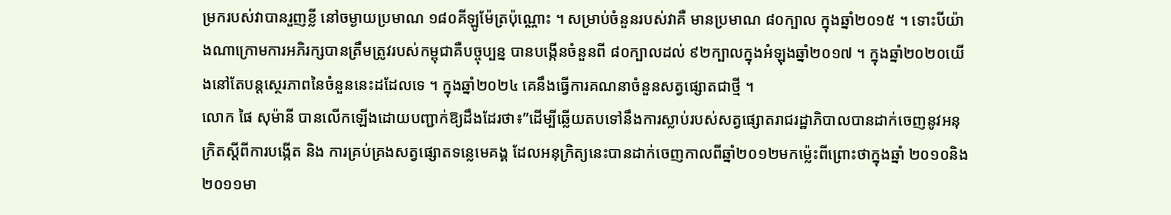ម្រករបស់វាបានរួញខ្លី នៅចម្ងាយប្រមាណ ១៨០គីឡូម៉ែត្រប៉ុណ្ណោះ ។ សម្រាប់ចំនួនរបស់វាគឺ មានប្រមាណ ៨០ក្បាល ក្នុងឆ្នាំ២០១៥ ។ ទោះបីយ៉ាងណាក្រោមការអភិរក្សបានត្រឹមត្រូវរបស់កម្ពុជាគឺបច្ចុប្បន្ន បានបង្កើនចំនួនពី ៨០ក្បាលដល់ ៩២ក្បាលក្នុងអំឡុងឆ្នាំ២០១៧ ។ ក្នុងឆ្នាំ២០២០យើងនៅតែបន្តស្ថេរភាពនៃចំនួននេះដដែលទេ ។ ក្នុងឆ្នាំ២០២៤ គេនឹងធ្វើការគណនាចំនួនសត្វផ្សោតជាថ្មី ។
លោក ផៃ សុម៉ានី បានលើកឡើងដោយបញ្ជាក់ឱ្យដឹងដែរថា៖”ដើម្បីឆ្លើយតបទៅនឹងការស្លាប់របស់សត្វផ្សោតរាជរដ្ឋាភិបាលបានដាក់ចេញនូវអនុក្រិតស្តីពីការបង្កើត និង ការគ្រប់គ្រងសត្វផ្សោតទន្លេមេគង្គ ដែលអនុក្រិត្យនេះបានដាក់ចេញកាលពីឆ្នាំ២០១២មកម្ល៉េះពីព្រោះថាក្នុងឆ្នាំ ២០១០និង២០១១មា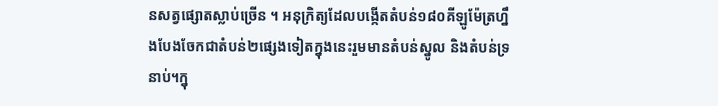នសត្វផ្សោតស្លាប់ច្រើន ។ អនុក្រិត្យដែលបង្កើតតំបន់១៨០គីឡូម៉ែត្រហ្នឹងបែងចែកជាតំបន់២ផ្សេងទៀតក្នុងនេះរួមមានតំបន់ស្នូល និងតំបន់ទ្រនាប់។ក្នុ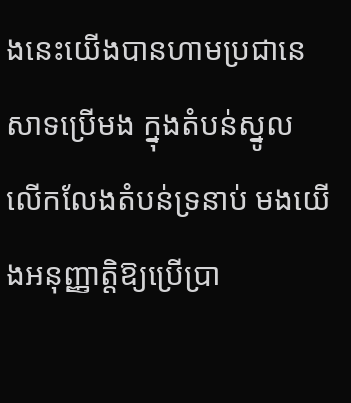ងនេះយើងបានហាមប្រជានេសាទប្រើមង ក្នុងតំបន់ស្នូល លើកលែងតំបន់ទ្រនាប់ មងយើងអនុញ្ញាត្តិឱ្យប្រើប្រា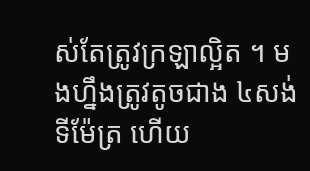ស់តែត្រូវក្រឡាល្អិត ។ មងហ្នឹងត្រូវតូចជាង ៤សង់ទីម៉ែត្រ ហើយ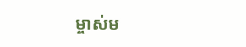ម្ចាស់ម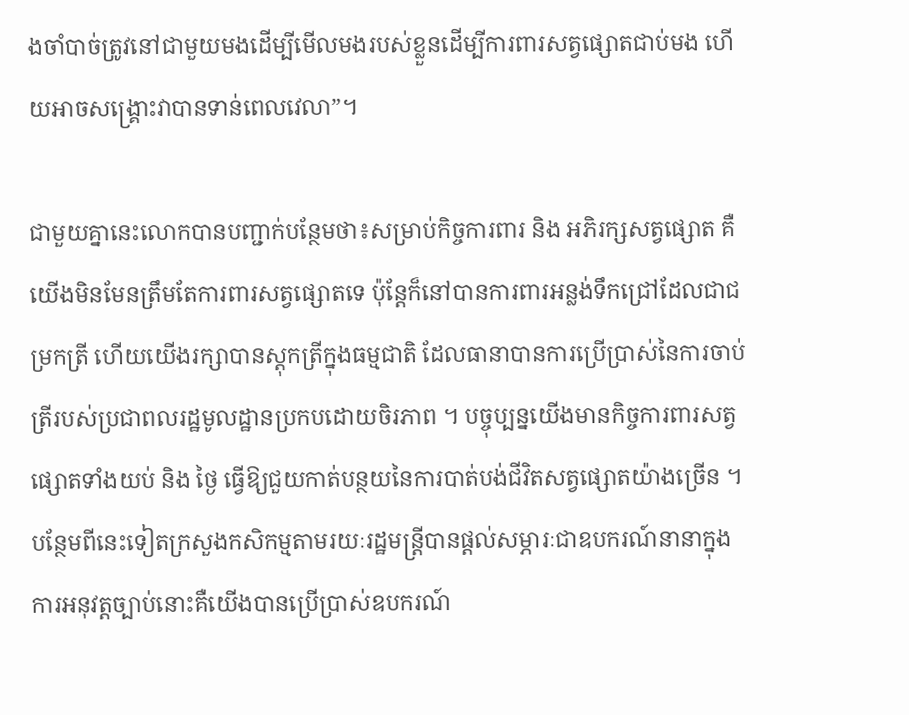ងចាំបាច់ត្រូវនៅជាមួយមងដើម្បីមើលមងរបស់ខ្លួនដើម្បីការពារសត្វផ្សោតជាប់មង ហើយអាចសង្រ្គោះវាបានទាន់ពេលវេលា”។

ជាមួយគ្នានេះលោកបានបញ្ជាក់បន្ថែមថា៖សម្រាប់កិច្ចការពារ និង អភិរក្សសត្វផ្សោត គឺយើងមិនមែនត្រឹមតែការពារសត្វផ្សោតទេ ប៉ុន្តែក៏នៅបានការពារអន្លង់ទឹកជ្រៅដែលជាជម្រកត្រី ហើយយើងរក្សាបានស្តុកត្រីក្នុងធម្មជាតិ ដែលធានាបានការប្រើប្រាស់នៃការចាប់ត្រីរបស់ប្រជាពលរដ្ឋមូលដ្ឋានប្រកបដោយចិរភាព ។ បច្ចុប្បន្នយើងមានកិច្ចការពារសត្វផ្សោតទាំងយប់ និង ថ្ងៃ ធ្វើឱ្យជួយកាត់បន្ថយនៃការបាត់បង់ជីវិតសត្វផ្សោតយ៉ាងច្រើន ។ បន្ថែមពីនេះទៀតក្រសួងកសិកម្មតាមរយៈរដ្ឋមន្រ្តីបានផ្តល់សម្ភារៈជាឧបករណ៍នានាក្នុងការអនុវត្តច្បាប់នោះគឺយើងបានប្រើប្រាស់ឧបករណ៍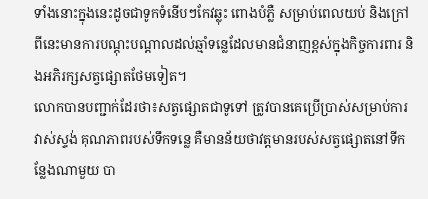ទាំងនោះក្នុងនេះដូចជាទូកទំនើបៗកែវឆ្លុះ ពោងបំភ្លឺ សម្រាប់ពេលយប់ និងក្រៅពីនេះមានការបណ្តុះបណ្តាលដល់ឆ្មាំទន្លេដែលមានជំនាញខ្ពស់ក្នុងកិច្ចការពារ និងអភិរក្សសត្វផ្សោតថែមទៀត។
លោកបានបញ្ជាក់ដែរថា៖សត្វផ្សោតជាទូទៅ ត្រូវបានគេប្រើប្រាស់សម្រាប់ការវាស់ស្ទង់ គុណភាពរបស់ទឹកទន្លេ គឺមានន័យថាវត្តមានរបស់សត្វផ្សោតនៅទីកន្លែងណាមួយ បា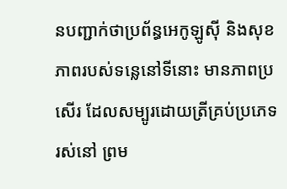នបញ្ជាក់ថាប្រព័ន្ធអេកូឡូស៊ី និងសុខភាពរបស់ទន្លេនៅទីនោះ មានភាពប្រសើរ ដែលសម្បូរដោយត្រីគ្រប់ប្រភេទរស់នៅ ព្រម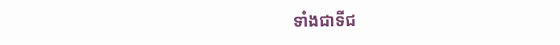ទាំងជាទីជ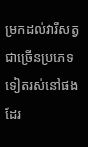ម្រកដល់វារីសត្វជាច្រើនប្រភេទទៀតរស់នៅផងដែរ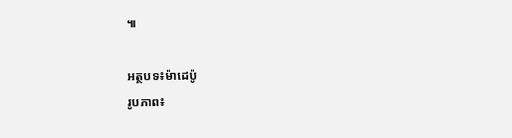៕

អត្ថបទ៖ម៉ាដេប៉ូ
រូបភាព៖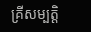គ្រីសម្បត្តិ